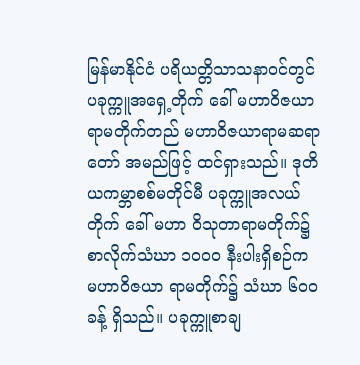မြန်မာနိုင်ငံ ပရိယတ္တိသာသနာဝင်တွင် ပခုက္ကူအရှေ့တိုက် ခေါ် မဟာဝိဇယာရာမတိုက်တည် မဟာဝိဇယာရာမဆရာတော် အမည်ဖြင့် ထင်ရှားသည်။ ဒုတိယကမ္ဘာစစ်မတိုင်မီ ပခုက္ကူအလယ်တိုက် ခေါ် မဟာ ဝိသုတာရာမတိုက်၌ စာလိုက်သံဃာ ၁ဝဝဝ နီးပါးရှိစဉ်က မဟာဝိဇယာ ရာမတိုက်၌ သံဃာ ၆ဝဝ ခန့် ရှိသည်။ ပခုက္ကူစာချ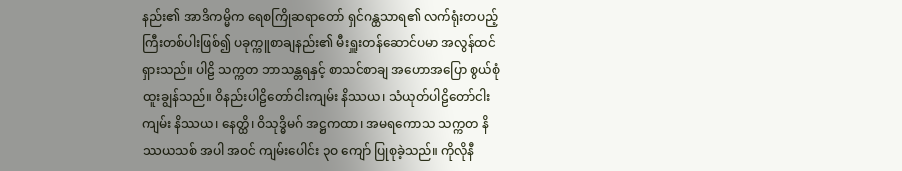နည်း၏ အာဒိကမ္မိက ရေစကြိုဆရာတော် ရှင်ဂန္ထသာရ၏ လက်ရုံးတပည့်ကြီးတစ်ပါးဖြစ်၍ ပခုက္ကူစာချနည်း၏ မီးရှူးတန်ဆောင်ပမာ အလွန်ထင်ရှားသည်။ ပါဠိ သက္ကတ ဘာသန္တရနှင့် စာသင်စာချ အဟောအပြော စွယ်စုံထူးချွန်သည်။ ဝိနည်းပါဠိတော်ငါးကျမ်း နိဿယ၊ သံယုတ်ပါဠိတော်ငါးကျမ်း နိဿယ၊ နေတ္ထိ၊ ဝိသုဒ္ဓိမဂ် အဋ္ဌကထာ၊ အမရကောသ သက္ကတ နိဿယသစ် အပါ အဝင် ကျမ်းပေါင်း ၃ဝ ကျော် ပြုစုခဲ့သည်။ ကိုလိုနီ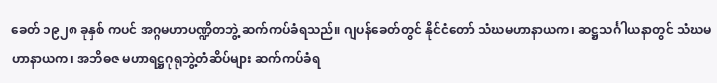ခေတ် ၁၉၂၈ ခုနှစ် ကပင် အဂ္ဂမဟာပဏ္ဍိတဘွဲ့ ဆက်ကပ်ခံရသည်။ ဂျပန်ခေတ်တွင် နိုင်ငံတော် သံဃမဟာနာယက၊ ဆဋ္ဌသင်္ဂါယနာတွင် သံဃမဟာနာယက၊ အဘိဓဇ မဟာရဋ္ဌဂုရုဘွဲ့တံဆိပ်များ ဆက်ကပ်ခံရ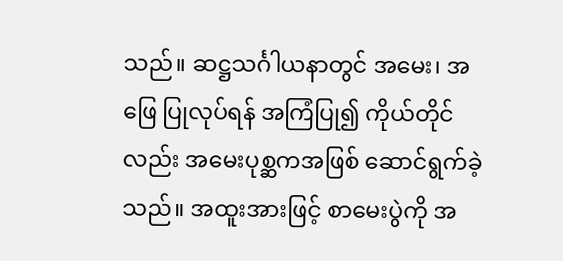သည်။ ဆဋ္ဌသင်္ဂါယနာတွင် အမေး၊ အဖြေ ပြုလုပ်ရန် အကြံပြု၍ ကိုယ်တိုင်လည်း အမေးပုစ္ဆကအဖြစ် ဆောင်ရွက်ခဲ့သည်။ အထူးအားဖြင့် စာမေးပွဲကို အ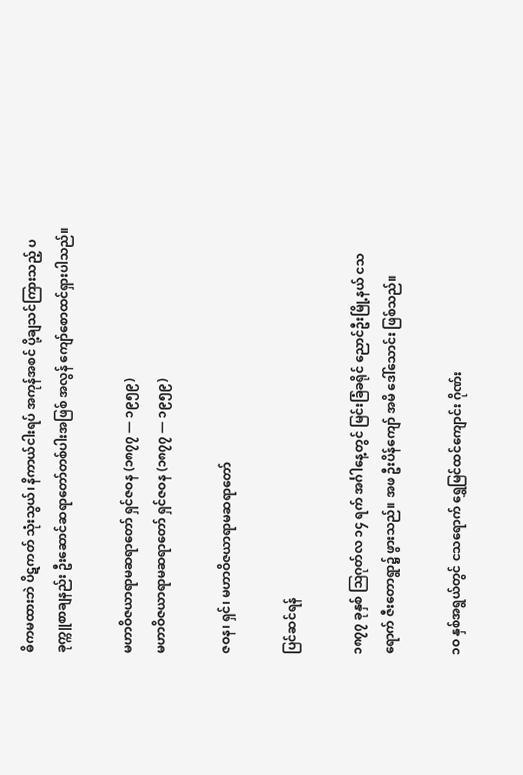ဓိကမထားဘဲ ပိဋကတ် သုံးသွယ်၊ နိကာယ်ငါးရပ် အကုန်အစင် ပို့ချသင်ကြားသည့် ပခုက္ကူစာချနည်း ဦးဆောင်ဆရာတော်တစ်ပါးအဖြစ် အလွန် ကျော်စောထင်ရှားပါသည်။

မဟာဝိဇယာရာမဆရာတော် ရှင်ဇဝန (၁၈၇၇ — ၁၉၅၉)
မဟာဝိဇယာရာမဆရာတော် ရှင်ဇဝန (၁၈၇၇ — ၁၉၅၉)

ဇဝန၊ ရှင်၊ မဟာဝိဇယာရာမဆရာတော်

ပြင်ဆင်ရန်

၁၈၇၇ ခုနှစ် ဩဂုတ်လ ၁၄ ရက် အင်္ဂါနေ့တွင် မြင်းခြံခရိုင် ညောင်ဦးမြို့နယ် ငသရောက် ဇီးတောရွာ၌ ဖွားသည်။ အဖ ဦးပိန်ကျော် အမိ ဒေါ်သောင်း ဖြစ်သည်။

၁ဝ နှစ်အရွယ်တွင် ငသရောက် ရွှေမြင်ထင်ကျောင်း ဂိုဏ်း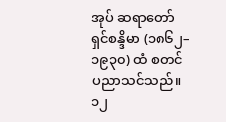အုပ် ဆရာတော် ရှင်စန္ဒိမာ (၁၈၆၂–၁၉၃၀) ထံ စတင် ပညာသင်သည်။ ၁၂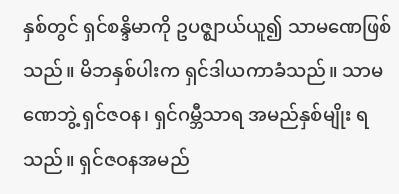နှစ်တွင် ရှင်စန္ဒိမာကို ဥပဇ္ဈာယ်ယူ၍ သာမဏေဖြစ်သည်။ မိဘနှစ်ပါးက ရှင်ဒါယကာခံသည်။ သာမဏေဘွဲ့ ရှင်ဇဝန၊ ရှင်ဂမ္ဘီသာရ အမည်နှစ်မျိုး ရသည်။ ရှင်ဇဝနအမည်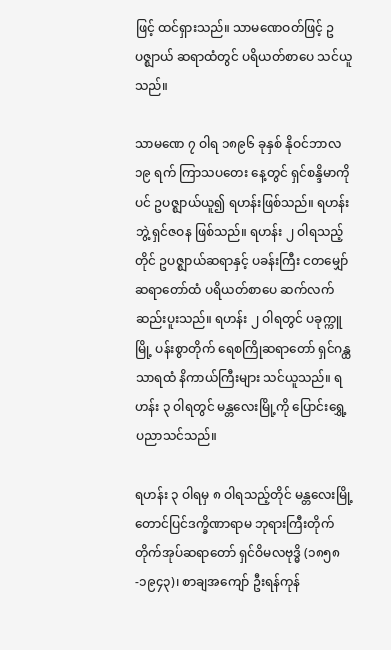ဖြင့် ထင်ရှားသည်။ သာမဏေဝတ်ဖြင့် ဥပဇ္ဈာယ် ဆရာထံတွင် ပရိယတ်စာပေ သင်ယူသည်။

သာမဏေ ၇ ဝါရ ၁၈၉၆ ခုနှစ် နိုဝင်ဘာလ ၁၉ ရက် ကြာသပတေး နေ့တွင် ရှင်စန္ဒိမာကိုပင် ဥပဇ္ဈာယ်ယူ၍ ရဟန်းဖြစ်သည်။ ရဟန်းဘွဲ့ ရှင်ဇဝန ဖြစ်သည်။ ရဟန်း ၂ ဝါရသည့်တိုင် ဥပဇ္ဈာယ်ဆရာနှင့် ပခန်းကြီး ငတမျှော်ဆရာတော်ထံ ပရိယတ်စာပေ ဆက်လက်ဆည်းပူးသည်။ ရဟန်း ၂ ဝါရတွင် ပခုက္ကူမြို့ ပန်းစွာတိုက် ရေစကြိုဆရာတော် ရှင်ဂန္ထသာရထံ နိကာယ်ကြီးများ သင်ယူသည်။ ရဟန်း ၃ ဝါရတွင် မန္တလေးမြို့ကို ပြောင်းရွှေ့ ပညာသင်သည်။

ရဟန်း ၃ ဝါရမှ ၈ ဝါရသည့်တိုင် မန္တလေးမြို့ တောင်ပြင်ဒက္ခိဏာရာမ ဘုရားကြီးတိုက် တိုက်အုပ်ဆရာတော် ရှင်ဝိမလဗုဒ္ဓိ (၁၈၅၈-၁၉၄၃)၊ စာချအကျော် ဦးရန်ကုန်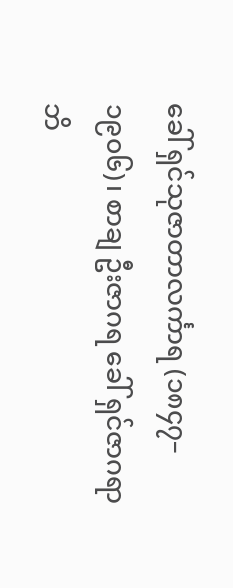ခေါ် ရှင်သုဇာတာလင်္ကာရ (၁၈၄၇–၁၉၀၆)၊ စာချ ဦးဇာဂရ ခေါ် ရှင်ဇာဂရာဘိ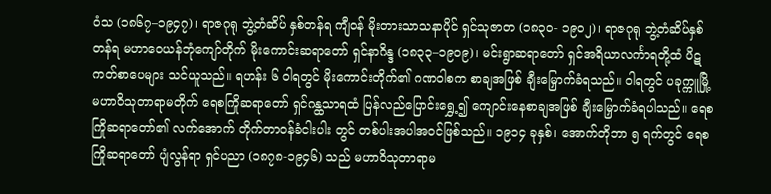ဝံသ (၁၈၆၇–၁၉၄၇)၊ ရာဇဂုရု ဘွဲ့တံဆိပ် နှစ်တန်ရ ကျီဝန် မိုးတားသာသနာပိုင် ရှင်သုဇာတ (၁၈၃ဝ- ၁၉၀၂)၊ ရာဇဂုရု ဘွဲ့တံဆိပ်နှစ်တန်ရ မဟာဝေယန်ဘုံကျော်တိုက် မိုးကောင်းဆရာတော် ရှင်နာဂိန္ဒ (၁၈၃၃–၁၉ဝ၉)၊ မင်းရွာဆရာတော် ရှင်အရိယာလင်္ကာရတို့ထံ ပိဋကတ်စာပေများ သင်ယူသည်။ ရဟန်း ၆ ဝါရတွင် မိုးကောင်းတိုက်၏ ဂဏဝါစက စာချအဖြစ် ချီးမြှောက်ခံရသည်။ ဝါရတွင် ပခုက္ကူမြို့ မဟာဝိသုတာရာမတိုက် ရေစကြိုဆရာတော် ရှင်ဂန္ထသာရထံ ပြန်လည်ပြောင်းရွှေ့၍ ကျောင်းနေစာချအဖြစ် ချီးမြှောက်ခံရပါသည်။ ရေစကြိုဆရာတော်၏ လက်အောက် တိုက်တာဝန်ခံငါးပါး တွင် တစ်ပါးအပါအဝင်ဖြစ်သည်။ ၁၉၁၄ ခုနှစ်၊ အောက်တိုဘာ ၅ ရက်တွင် ရေစကြိုဆရာတော် ပျံလွန်ရာ ရှင်ပညာ (၁၈၇၈-၁၉၄၆) သည် မဟာဝိသုတာရာမ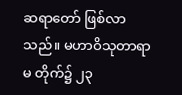ဆရာတော် ဖြစ်လာသည်။ မဟာဝိသုတာရာမ တိုက်၌ ၂၃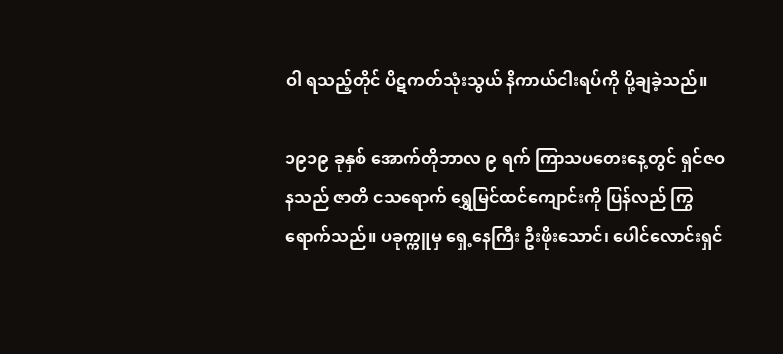ဝါ ရသည့်တိုင် ပိဋကတ်သုံးသွယ် နိကာယ်ငါးရပ်ကို ပို့ချခဲ့သည်။

၁၉၁၉ ခုနှစ် အောက်တိုဘာလ ၉ ရက် ကြာသပတေးနေ့တွင် ရှင်ဇဝနသည် ဇာတိ ငသရောက် ရွှေမြင်ထင်ကျောင်းကို ပြန်လည် ကြွရောက်သည်။ ပခုက္ကူမှ ရှေ့နေကြီး ဦးဖိုးသောင်၊ ပေါင်လောင်းရှင်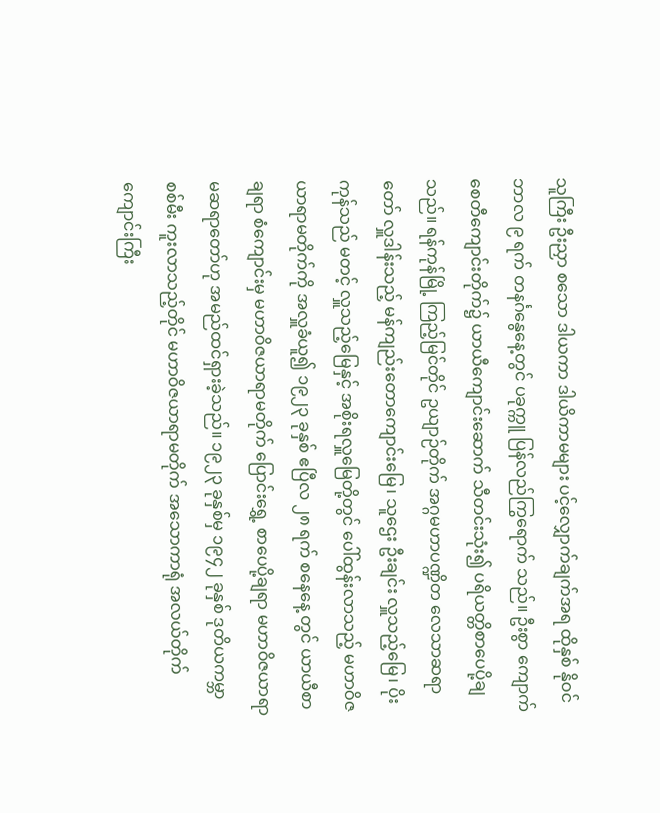သူကြီး ဦးညှာ စသော ဒါယကာ ဒါယိကာမများ ပင့်လျှောက်ချက်အရ ထိုနှစ် နိုဝင်ဘာလ ၉ ရက် တနင်္ဂနွေနေ့တွင် ပခုက္ကူ ပြန်လည်ကြွရောက် သည်။ ဦးစွာ ကျောက်စေတီကျောင်းတိုက်၌ ယာယီကျောင်းဆောက် သီတင်းသုံး၍ ပရိယတ္တိစာပေပို့ချသည်။ ရန်ကုန်မြို့ ကြည့်မြင်တိုင် ဥယျာဉ်တိုက် အဂ္ဂမဟာပဏ္ဍိတ လေသာဆရာတော် လှူဒါန်းသည့် မန်ကျည်းတောကျောင်းမြေ၊ သူဌေး ဦးချင်း လှူသည့်မြေ၊ ပိုးကုန်သည် မတင့် လှူသည့်မြေနှင့် အစိုးရလှူမြေတို့တွင် ပေါ်ထွန်းလာသည့် မဟာဝိဇယာရာမတိုက်ကို အလှူခံယူ၍ ၁၉၂၃ ခုနှစ် ဧပြီလ ၂၈ ရက် စနေနေ့ တွင် ယာယီစာချရာ စံကျောင်းမှ မဟာဝိဇယာရာမတိုက် ပြောင်းရွှေ့ စာပေပို့ချရာ မဟာဝိဇယာရာမဆရာတော်ဟု အမည်ထင်ရှားခဲ့သည်။ ၁၉၂၃ ခုနှစ်မှ ၁၉၄၂ ခုနှစ် ဒုတိယကမ္ဘာစစ်မီး ကူးလာသည့်တိုင် မဟာဝိဇယာရာမတိုက် အသောကာရုံ အလယ်တိုက်ကျောင်းကြီး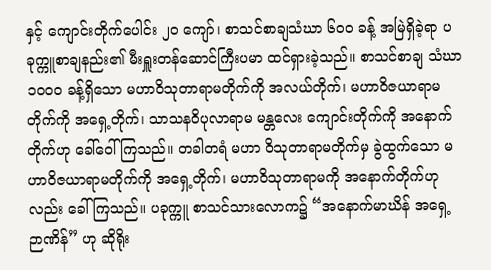နှင့် ကျောင်းတိုက်ပေါင်း ၂ဝ ကျော်၊ စာသင်စာချသံဃာ ၆ဝဝ ခန့် အမြဲရှိခဲ့ရာ ပခုက္ကူစာချနည်း၏ မီးရှူးတန်ဆောင်ကြီးပမာ ထင်ရှားခဲ့သည်။ စာသင်စာချ သံဃာ ၁ဝဝဝ ခန့်ရှိသော မဟာဝိသုတာရာမတိုက်ကို အလယ်တိုက်၊ မဟာဝိဇယာရာမတိုက်ကို အရှေ့တိုက်၊ သာသနဝိပုလာရာမ မန္တလေး ကျောင်းတိုက်ကို အနောက်တိုက်ဟု ခေါ်ဝေါ်ကြသည်။ တခါတရံ မဟာ ဝိသုတာရာမတိုက်မှ ခွဲထွက်သော မဟာဝိဇယာရာမတိုက်ကို အရှေ့တိုက်၊ မဟာဝိသုတာရာမကို အနောက်တိုက်ဟုလည်း ခေါ်ကြသည်။ ပခုက္ကူ စာသင်သားလောက၌ “အနောက်မာဃိန် အရှေ့ဉာဏိန်” ဟု ဆိုရိုး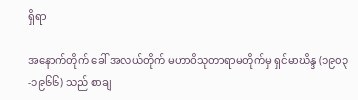ရှိရာ

အနောက်တိုက် ခေါ် အလယ်တိုက် မဟာဝိသုတာရာမတိုက်မှ ရှင်မာဃိန္ဒ (၁၉၀၃-၁၉၆၆) သည် စာချ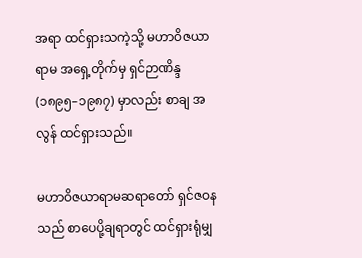အရာ ထင်ရှားသကဲ့သို့ မဟာဝိဇယာရာမ အရှေ့တိုက်မှ ရှင်ဉာဏိန္ဒ (၁၈၉၅–၁၉၈၇) မှာလည်း စာချ အလွန် ထင်ရှားသည်။

မဟာဝိဇယာရာမဆရာတော် ရှင်ဇဝနသည် စာပေပို့ချရာတွင် ထင်ရှားရုံမျှ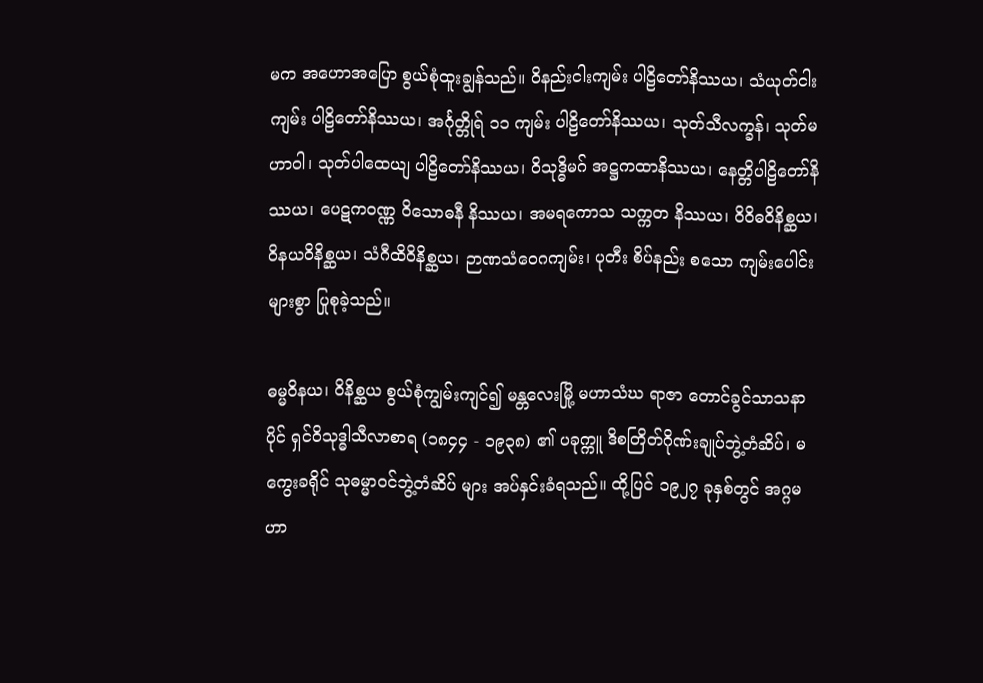မက အဟောအပြော စွယ်စုံထူးချွန်သည်။ ဝိနည်းငါးကျမ်း ပါဠိတော်နိဿယ၊ သံယုတ်ငါးကျမ်း ပါဠိတော်နိဿယ၊ အင်္ဂုတ္တိုရ် ၁၁ ကျမ်း ပါဠိတော်နိဿယ၊ သုတ်သီလက္ခန်၊ သုတ်မဟာဝါ၊ သုတ်ပါထေယျ ပါဠိတော်နိဿယ၊ ဝိသုဒ္ဓိမဂ် အဋ္ဌကထာနိဿယ၊ နေတ္တိပါဠိတော်နိဿယ၊ ပေဋကဝဏ္ဏ ဝိသောဓနီ နိဿယ၊ အမရကောသ သက္ကတ နိဿယ၊ ဝိဝိဓဝိနိစ္ဆယ၊ ဝိနယဝိနိစ္ဆယ၊ သံဂီထိဝိနိစ္ဆယ၊ ဉာဏသံဝေဂကျမ်း၊ ပုတီး စိပ်နည်း စသော ကျမ်းပေါင်းများစွာ ပြုစုခဲ့သည်။

ဓမ္မဝိနယ၊ ဝိနိစ္ဆယ စွယ်စုံကျွမ်းကျင်၍ မန္တလေးမြို့ မဟာသံဃ ရာဇာ တောင်ခွင်သာသနာပိုင် ရှင်ဝိသုဒ္ဓါသီလာစာရ (၁၈၄၄ - ၁၉၃၈) ၏ ပခုက္ကူ ဒိစတြိတ်ဂိုဏ်းချုပ်ဘွဲ့တံဆိပ်၊ မကွေးခရိုင် သုဓမ္မာဝင်ဘွဲ့တံဆိပ် များ အပ်နှင်းခံရသည်။ ထို့ပြင် ၁၉၂၇ ခုနှစ်တွင် အဂ္ဂမဟာ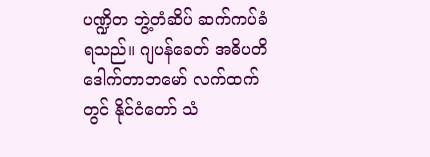ပဏ္ဍိတ ဘွဲ့တံဆိပ် ဆက်ကပ်ခံရသည်။ ဂျပန်ခေတ် အဓိပတိ ဒေါက်တာဘမော် လက်ထက်တွင် နိုင်ငံတော် သံ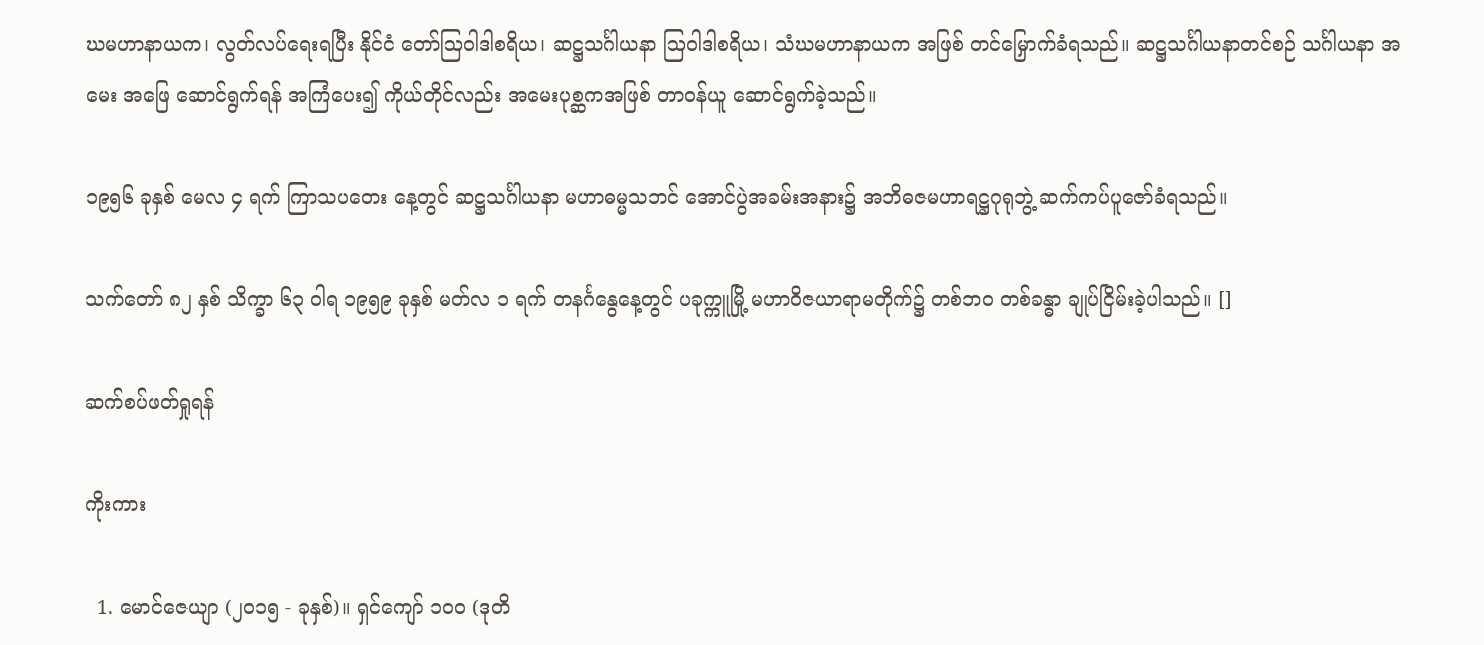ဃမဟာနာယက၊ လွတ်လပ်ရေးရပြီး နိုင်ငံ တော်ဩဝါဒါစရိယ၊ ဆဋ္ဌသင်္ဂါယနာ ဩဝါဒါစရိယ၊ သံဃမဟာနာယက အဖြစ် တင်မြှောက်ခံရသည်။ ဆဋ္ဌသင်္ဂါယနာတင်စဉ် သင်္ဂါယနာ အမေး အဖြေ ဆောင်ရွက်ရန် အကြံပေး၍ ကိုယ်တိုင်လည်း အမေးပုစ္ဆကအဖြစ် တာဝန်ယူ ဆောင်ရွက်ခဲ့သည်။

၁၉၅၆ ခုနှစ် မေလ ၄ ရက် ကြာသပတေး နေ့တွင် ဆဋ္ဌသင်္ဂါယနာ မဟာဓမ္မသဘင် အောင်ပွဲအခမ်းအနား၌ အဘိဓဇမဟာရဋ္ဌဂုရုဘွဲ့ ဆက်ကပ်ပူဇော်ခံရသည်။

သက်တော် ၈၂ နှစ် သိက္ခာ ၆၃ ဝါရ ၁၉၅၉ ခုနှစ် မတ်လ ၁ ရက် တနင်္ဂနွေနေ့တွင် ပခုက္ကူမြို့ မဟာဝိဇယာရာမတိုက်၌ တစ်ဘဝ တစ်ခန္ဓာ ချုပ်ငြိမ်းခဲ့ပါသည်။ []

ဆက်စပ်ဖတ်ရှုရန်

ကိုးကား

  1. မောင်ဇေယျာ (၂၀၁၅ - ခုနှစ်)။ ရှင်ကျော် ၁၀၀ (ဒုတိ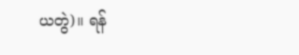ယတွဲ)။ ရန်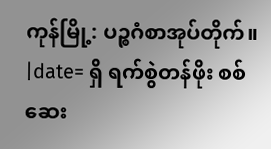ကုန်မြို့: ပဉ္စဂံစာအုပ်တိုက်။ |date= ရှိ ရက်စွဲတန်ဖိုး စစ်ဆေး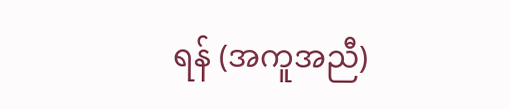ရန် (အကူအညီ)